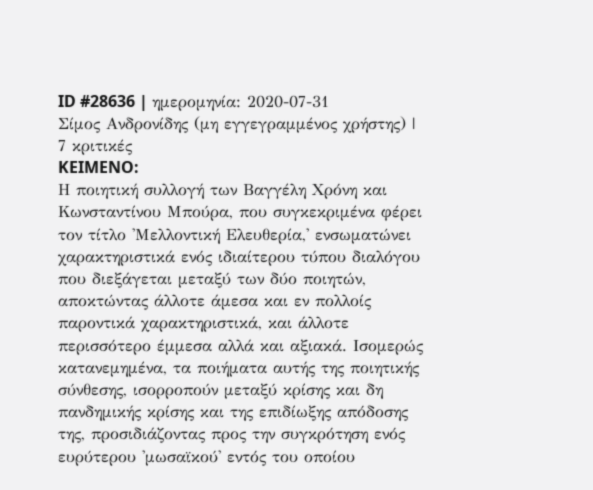ID #28636 | ημερομηνία: 2020-07-31
Σίμος Ανδρονίδης (μη εγγεγραμμένος χρήστης) |
7 κριτικές
KEIMENO:
Η ποιητική συλλογή των Βαγγέλη Χρόνη και Κωνσταντίνου Μπούρα, που συγκεκριμένα φέρει τον τίτλο 'Μελλοντική Ελευθερία,' ενσωματώνει χαρακτηριστικά ενός ιδιαίτερου τύπου διαλόγου που διεξάγεται μεταξύ των δύο ποιητών, αποκτώντας άλλοτε άμεσα και εν πολλοίς παροντικά χαρακτηριστικά, και άλλοτε περισσότερο έμμεσα αλλά και αξιακά. Ισομερώς κατανεμημένα, τα ποιήματα αυτής της ποιητικής σύνθεσης, ισορροπούν μεταξύ κρίσης και δη πανδημικής κρίσης και της επιδίωξης απόδοσης της, προσιδιάζοντας προς την συγκρότηση ενός ευρύτερου 'μωσαϊκού' εντός του οποίου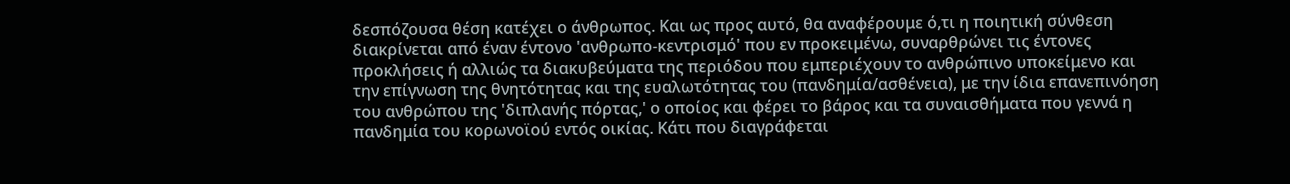δεσπόζουσα θέση κατέχει ο άνθρωπος. Και ως προς αυτό, θα αναφέρουμε ό,τι η ποιητική σύνθεση διακρίνεται από έναν έντονο 'ανθρωπο-κεντρισμό' που εν προκειμένω, συναρθρώνει τις έντονες προκλήσεις ή αλλιώς τα διακυβεύματα της περιόδου που εμπεριέχουν το ανθρώπινο υποκείμενο και την επίγνωση της θνητότητας και της ευαλωτότητας του (πανδημία/ασθένεια), με την ίδια επανεπινόηση του ανθρώπου της 'διπλανής πόρτας,' ο οποίος και φέρει το βάρος και τα συναισθήματα που γεννά η πανδημία του κορωνοϊού εντός οικίας. Κάτι που διαγράφεται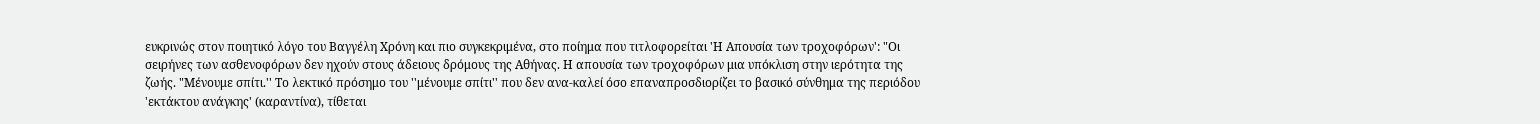ευκρινώς στον ποιητικό λόγο του Βαγγέλη Χρόνη και πιο συγκεκριμένα, στο ποίημα που τιτλοφορείται 'Η Απουσία των τροχοφόρων': "Οι σειρήνες των ασθενοφόρων δεν ηχούν στους άδειους δρόμους της Αθήνας. Η απουσία των τροχοφόρων μια υπόκλιση στην ιερότητα της ζωής. "Μένουμε σπίτι.'' Το λεκτικό πρόσημο του ''μένουμε σπίτι'' που δεν ανα-καλεί όσο επαναπροσδιορίζει το βασικό σύνθημα της περιόδου 'εκτάκτου ανάγκης' (καραντίνα), τίθεται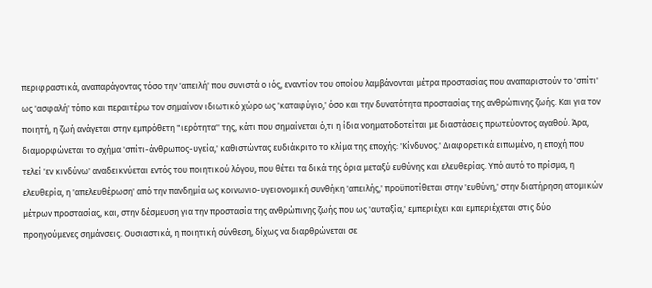περιφραστικά, αναπαράγοντας τόσο την 'απειλή' που συνιστά ο ιός, εναντίον του οποίου λαμβάνονται μέτρα προστασίας που αναπαριστούν το 'σπίτι' ως 'ασφαλή' τόπο και περαιτέρω τον σημαίνον ιδιωτικό χώρο ως 'καταφύγιο,' όσο και την δυνατότητα προστασίας της ανθρώπινης ζωής. Και για τον ποιητή, η ζωή ανάγεται στην εμπρόθετη "ιερότητα'' της, κάτι που σημαίνεται ό,τι η ίδια νοηματοδοτείται με διαστάσεις πρωτεύοντος αγαθού. Άρα, διαμορφώνεται το σχήμα 'σπίτι-άνθρωπος-υγεία,' καθιστώντας ευδιάκριτο το κλίμα της εποχής: 'Κίνδυνος.' Διαφορετικά ειπωμένο, η εποχή που τελεί 'εν κινδύνω' αναδεικνύεται εντός του ποιητικού λόγου, που θέτει τα δικά της όρια μεταξύ ευθύνης και ελευθερίας. Υπό αυτό το πρίσμα, η ελευθερία, η 'απελευθέρωση' από την πανδημία ως κοινωνιο-υγειονομική συνθήκη 'απειλής,' προϋποτίθεται στην 'ευθύνη,' στην διατήρηση ατομικών μέτρων προστασίας, και, στην δέσμευση για την προστασία της ανθρώπινης ζωής που ως 'αυταξία,' εμπεριέχει και εμπεριέχεται στις δύο προηγούμενες σημάνσεις. Ουσιαστικά, η ποιητική σύνθεση, δίχως να διαρθρώνεται σε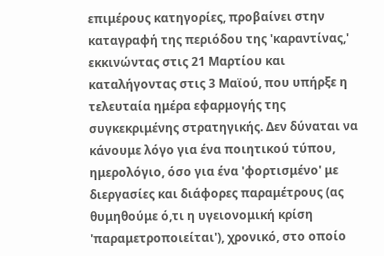επιμέρους κατηγορίες, προβαίνει στην καταγραφή της περιόδου της 'καραντίνας,' εκκινώντας στις 21 Μαρτίου και καταλήγοντας στις 3 Μαϊού, που υπήρξε η τελευταία ημέρα εφαρμογής της συγκεκριμένης στρατηγικής. Δεν δύναται να κάνουμε λόγο για ένα ποιητικού τύπου, ημερολόγιο, όσο για ένα 'φορτισμένο' με διεργασίες και διάφορες παραμέτρους (ας θυμηθούμε ό,τι η υγειονομική κρίση 'παραμετροποιείται'), χρονικό, στο οποίο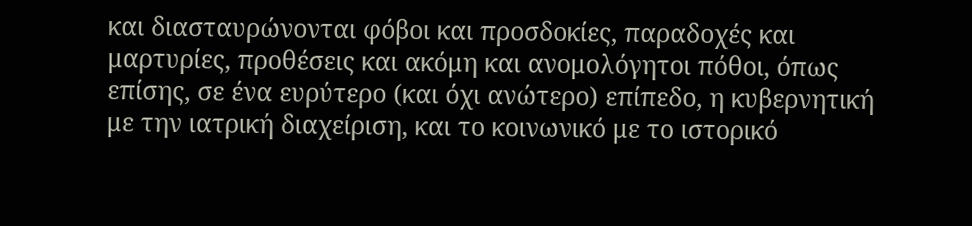και διασταυρώνονται φόβοι και προσδοκίες, παραδοχές και μαρτυρίες, προθέσεις και ακόμη και ανομολόγητοι πόθοι, όπως επίσης, σε ένα ευρύτερο (και όχι ανώτερο) επίπεδο, η κυβερνητική με την ιατρική διαχείριση, και το κοινωνικό με το ιστορικό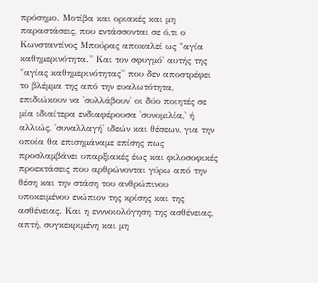πρόσημο. Μοτίβα και οριακές και μη παραστάσεις, που εντάσσονται σε ό,τι ο Κωνσταντίνος Μπούρας αποκαλεί ως "αγία καθημερινότητα.'' Και τον σφυγμό' αυτής της "αγίας καθημερινότητας'' που δεν αποστρέφει το βλέμμα της από την ευαλωτότητα, επιδιώκουν να 'συλλάβουν' οι δύο ποιητές σε μία ιδιαίτερα ενδιαφέρουσα 'συνομιλία,' ή αλλιώς, 'συναλλαγή' ιδεών και θέσεων, για την οποία θα επισημάναμε επίσης πως προσλαμβάνει υπαρξιακές έως και φιλοσοφικές προεκτάσεις που αρθρώνονται γύρω από την θέση και την στάση του ανθρώπινου υποκειμένου ενώπιον της κρίσης και της ασθένειας. Και η ενννοιολόγηση της ασθένειας, απτή, συγκεκριμένη και μη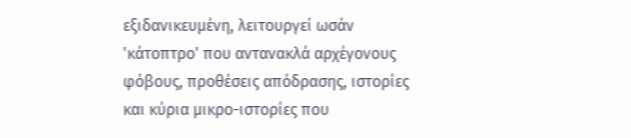εξιδανικευμένη, λειτουργεί ωσάν 'κάτοπτρο' που αντανακλά αρχέγονους φόβους, προθέσεις απόδρασης, ιστορίες και κύρια μικρο-ιστορίες που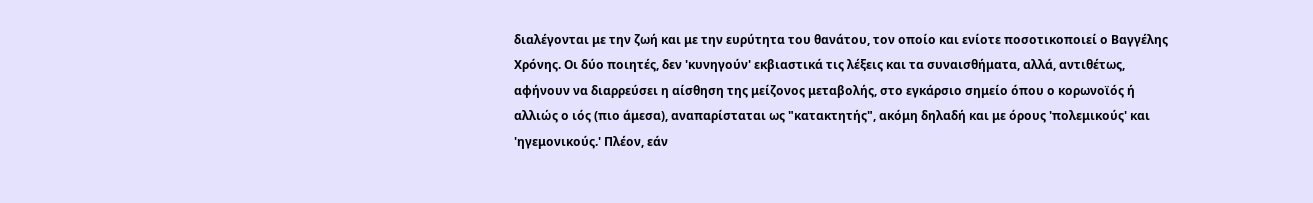διαλέγονται με την ζωή και με την ευρύτητα του θανάτου, τον οποίο και ενίοτε ποσοτικοποιεί ο Βαγγέλης Χρόνης. Οι δύο ποιητές, δεν 'κυνηγούν' εκβιαστικά τις λέξεις και τα συναισθήματα, αλλά, αντιθέτως, αφήνουν να διαρρεύσει η αίσθηση της μείζονος μεταβολής, στο εγκάρσιο σημείο όπου ο κορωνοϊός ή αλλιώς ο ιός (πιο άμεσα), αναπαρίσταται ως "κατακτητής", ακόμη δηλαδή και με όρους 'πολεμικούς' και 'ηγεμονικούς.' Πλέον, εάν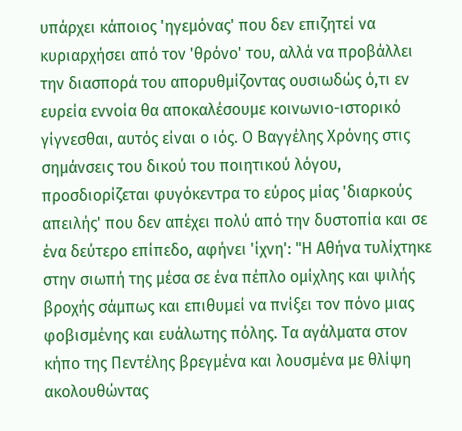υπάρχει κάποιος 'ηγεμόνας' που δεν επιζητεί να κυριαρχήσει από τον 'θρόνο' του, αλλά να προβάλλει την διασπορά του απορυθμίζοντας ουσιωδώς ό,τι εν ευρεία εννοία θα αποκαλέσουμε κοινωνιο-ιστορικό γίγνεσθαι, αυτός είναι ο ιός. Ο Βαγγέλης Χρόνης στις σημάνσεις του δικού του ποιητικού λόγου, προσδιορίζεται φυγόκεντρα το εύρος μίας 'διαρκούς απειλής' που δεν απέχει πολύ από την δυστοπία και σε ένα δεύτερο επίπεδο, αφήνει 'ίχνη': "Η Αθήνα τυλίχτηκε στην σιωπή της μέσα σε ένα πέπλο ομίχλης και ψιλής βροχής σάμπως και επιθυμεί να πνίξει τον πόνο μιας φοβισμένης και ευάλωτης πόλης. Τα αγάλματα στον κήπο της Πεντέλης βρεγμένα και λουσμένα με θλίψη ακολουθώντας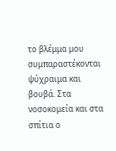το βλέμμα μου συμπαραστέκονται ψύχραιμα και βουβά. Στα νοσοκομεία και στα σπίτια ο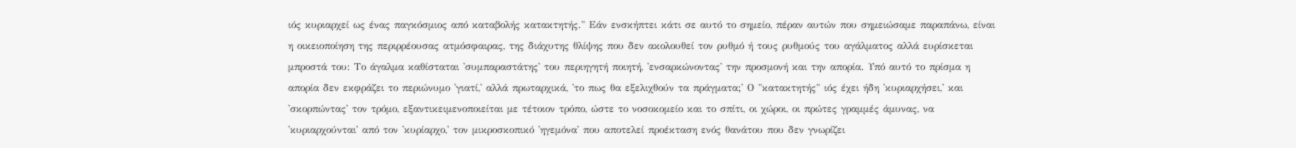ιός κυριαρχεί ως ένας παγκόσμιος από καταβολής κατακτητής." Εάν ενσκήπτει κάτι σε αυτό το σημείο, πέραν αυτών που σημειώσαμε παραπάνω, είναι η οικειοποίηση της περιρρέουσας ατμόσφαιρας, της διάχυτης θλίψης που δεν ακολουθεί τον ρυθμό ή τους ρυθμούς του αγάλματος αλλά ευρίσκεται μπροστά του: Το άγαλμα καθίσταται 'συμπαραστάτης' του περιηγητή ποιητή, 'ενσαρκώνοντας' την προσμονή και την απορία. Υπό αυτό το πρίσμα η απορία δεν εκφράζει το περιώνυμο 'γιατί,' αλλά πρωταρχικά, 'το πως θα εξελιχθούν τα πράγματα;' Ο "κατακτητής" ιός έχει ήδη 'κυριαρχήσει,' και 'σκορπώντας' τον τρόμο, εξαντικειμενοποιείται με τέτοιον τρόπο, ώστε το νοσοκομείο και το σπίτι, οι χώροι, οι πρώτες γραμμές άμυνας, να 'κυριαρχούνται' από τον 'κυρίαρχο,' τον μικροσκοπικό 'ηγεμόνα' που αποτελεί προέκταση ενός θανάτου που δεν γνωρίζει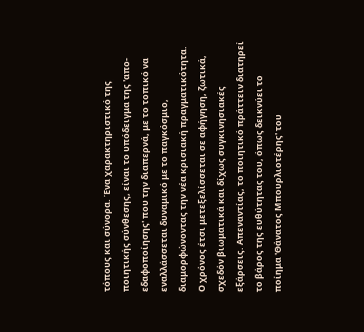τόπους και σύνορα. Ένα χαρακτηριστικό της ποιητικής σύνθεσης, είναι το υπόδειγμα της 'απο-εδαφοποίησης' που την διαπερνά, με το τοπικό να εναλλάσσεται δυναμικό με το παγκόσμιο, διαμορφώνοντας την νέα κρισιακή πραγματικότητα. Ο χρόνος έτσι μετεξελίσσεται σε αφήγηση, ζωτικά, σχεδόν βιωματικά και δίχως συγκινησιακές εξάρσεις. Απεναντίας, το ποιητικό πράττειν διατηρεί το βάρος της ευθύτητας του, όπως δεικνύει το ποίημα 'Θάνατος Μπουρλιοτέρης' του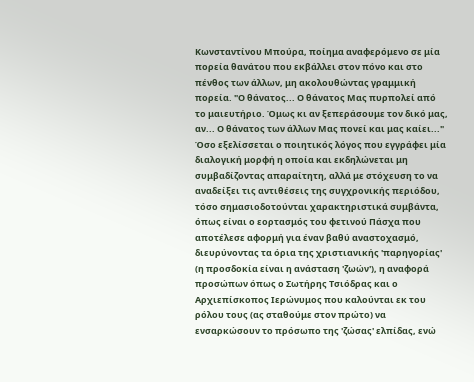Κωνσταντίνου Μπούρα, ποίημα αναφερόμενο σε μία πορεία θανάτου που εκβάλλει στον πόνο και στο πένθος των άλλων, μη ακολουθώντας γραμμική πορεία. "Ο θάνατος... Ο θάνατος Μας πυρπολεί από το μαιευτήριο. Όμως κι αν ξεπεράσουμε τον δικό μας, αν... Ο θάνατος των άλλων Μας πονεί και μας καίει..." Όσο εξελίσσεται ο ποιητικός λόγος που εγγράφει μία διαλογική μορφή η οποία και εκδηλώνεται μη συμβαδίζοντας απαραίτητη, αλλά με στόχευση το να αναδείξει τις αντιθέσεις της συγχρονικής περιόδου, τόσο σημασιοδοτούνται χαρακτηριστικά συμβάντα, όπως είναι ο εορτασμός του φετινού Πάσχα που αποτέλεσε αφορμή για έναν βαθύ αναστοχασμό, διευρύνοντας τα όρια της χριστιανικής 'παρηγορίας' (η προσδοκία είναι η ανάσταση 'ζωών'), η αναφορά προσώπων όπως ο Σωτήρης Τσιόδρας και ο Αρχιεπίσκοπος Ιερώνυμος που καλούνται εκ του ρόλου τους (ας σταθούμε στον πρώτο) να ενσαρκώσουν το πρόσωπο της 'ζώσας' ελπίδας, ενώ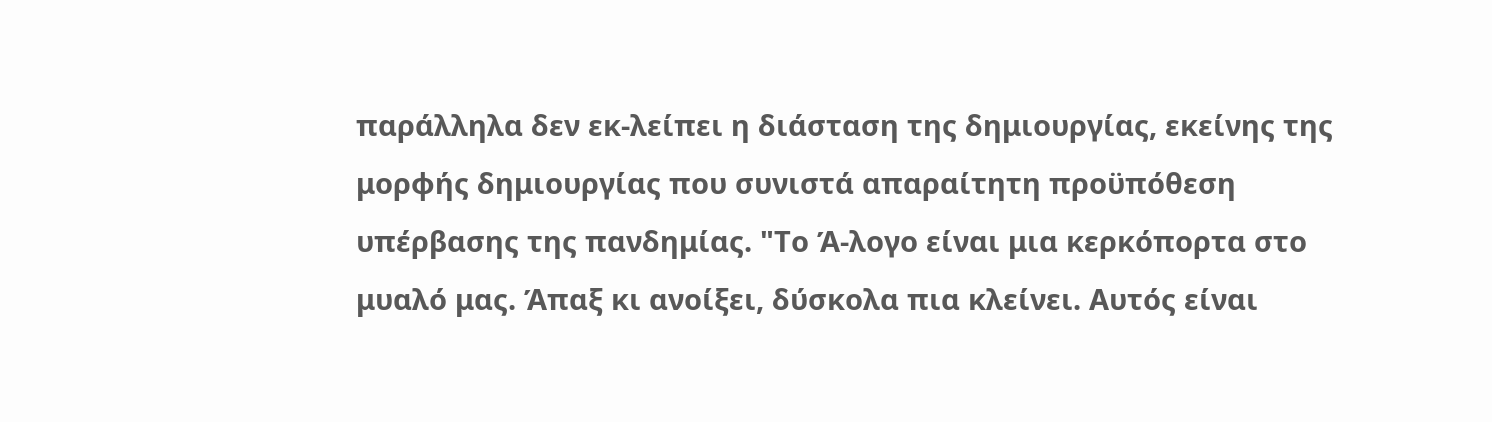παράλληλα δεν εκ-λείπει η διάσταση της δημιουργίας, εκείνης της μορφής δημιουργίας που συνιστά απαραίτητη προϋπόθεση υπέρβασης της πανδημίας. "Το Ά-λογο είναι μια κερκόπορτα στο μυαλό μας. Άπαξ κι ανοίξει, δύσκολα πια κλείνει. Αυτός είναι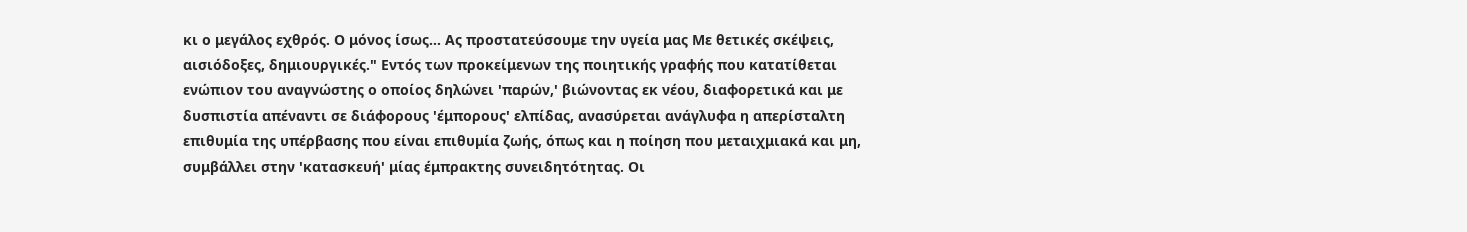κι ο μεγάλος εχθρός. Ο μόνος ίσως... Ας προστατεύσουμε την υγεία μας Με θετικές σκέψεις, αισιόδοξες, δημιουργικές." Εντός των προκείμενων της ποιητικής γραφής που κατατίθεται ενώπιον του αναγνώστης ο οποίος δηλώνει 'παρών,' βιώνοντας εκ νέου, διαφορετικά και με δυσπιστία απέναντι σε διάφορους 'έμπορους' ελπίδας, ανασύρεται ανάγλυφα η απερίσταλτη επιθυμία της υπέρβασης που είναι επιθυμία ζωής, όπως και η ποίηση που μεταιχμιακά και μη, συμβάλλει στην 'κατασκευή' μίας έμπρακτης συνειδητότητας. Οι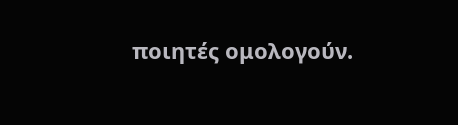ποιητές ομολογούν.